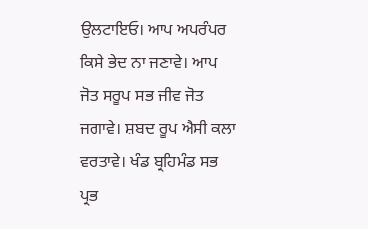ਉਲਟਾਇਓ। ਆਪ ਅਪਰੰਪਰ ਕਿਸੇ ਭੇਦ ਨਾ ਜਣਾਵੇ। ਆਪ ਜੋਤ ਸਰੂਪ ਸਭ ਜੀਵ ਜੋਤ ਜਗਾਵੇ। ਸ਼ਬਦ ਰੂਪ ਐਸੀ ਕਲਾ ਵਰਤਾਵੇ। ਖੰਡ ਬ੍ਰਹਿਮੰਡ ਸਭ ਪ੍ਰਭ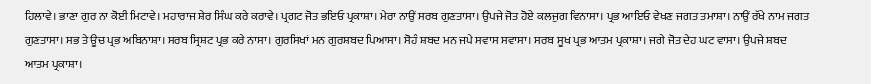ਹਿਲਾਵੇ। ਭਾਣਾ ਗੁਰ ਨਾ ਕੋਈ ਮਿਟਾਵੇ। ਮਹਾਰਾਜ ਸ਼ੇਰ ਸਿੰਘ ਕਰੇ ਕਰਾਵੇ। ਪ੍ਰਗਟ ਜੋਤ ਭਇਓ ਪ੍ਰਕਾਸ਼ਾ। ਮੇਰਾ ਨਾਉਂ ਸਰਬ ਗੁਣਤਾਸਾ। ਉਪਜੇ ਜੋਤ ਹੋਏ ਕਲਜੁਗ ਵਿਨਾਸਾ। ਪ੍ਰਭ ਆਇਓ ਵੇਖਣ ਜਗਤ ਤਮਾਸ਼ਾ। ਨਾਉਂ ਰੱਖੇ ਨਾਮ ਜਗਤ ਗੁਣਤਾਸਾ। ਸਭ ਤੇ ਊਚ ਪ੍ਰਭ ਅਬਿਨਾਸ਼ਾ। ਸਰਬ ਸ੍ਰਿਸ਼ਟ ਪ੍ਰਭ ਕਰੇ ਨਾਸਾ। ਗੁਰਸਿਖਾਂ ਮਨ ਗੁਰਸ਼ਬਦ ਪਿਆਸਾ। ਸੋਹੰ ਸ਼ਬਦ ਮਨ ਜਪੇ ਸਵਾਸ ਸਵਾਸਾ। ਸਰਬ ਸੂਖ ਪ੍ਰਭ ਆਤਮ ਪ੍ਰਕਾਸ਼ਾ। ਜਗੇ ਜੋਤ ਦੇਹ ਘਟ ਵਾਸਾ। ਉਪਜੇ ਸ਼ਬਦ ਆਤਮ ਪ੍ਰਕਾਸ਼ਾ।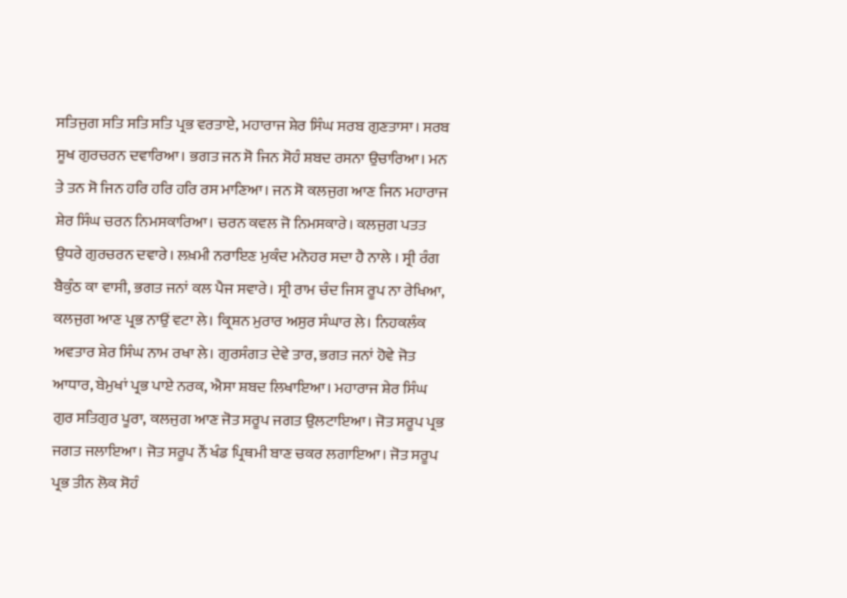ਸਤਿਜੁਗ ਸਤਿ ਸਤਿ ਸਤਿ ਪ੍ਰਭ ਵਰਤਾਏ, ਮਹਾਰਾਜ ਸ਼ੇਰ ਸਿੰਘ ਸਰਬ ਗੁਣਤਾਸਾ। ਸਰਬ ਸੂਖ ਗੁਰਚਰਨ ਦਵਾਰਿਆ। ਭਗਤ ਜਨ ਸੋ ਜਿਨ ਸੋਹੰ ਸ਼ਬਦ ਰਸਨਾ ਉਚਾਰਿਆ। ਮਨ ਤੇ ਤਨ ਸੋ ਜਿਨ ਹਰਿ ਹਰਿ ਹਰਿ ਰਸ ਮਾਣਿਆ। ਜਨ ਸੋ ਕਲਜੁਗ ਆਣ ਜਿਨ ਮਹਾਰਾਜ ਸ਼ੇਰ ਸਿੰਘ ਚਰਨ ਨਿਮਸਕਾਰਿਆ। ਚਰਨ ਕਵਲ ਜੋ ਨਿਮਸਕਾਰੇ। ਕਲਜੁਗ ਪਤਤ ਉਧਰੇ ਗੁਰਚਰਨ ਦਵਾਰੇ। ਲਖ਼ਮੀ ਨਰਾਇਣ ਮੁਕੰਦ ਮਨੋਹਰ ਸਦਾ ਹੈ ਨਾਲੇ । ਸ੍ਰੀ ਰੰਗ ਬੈਕੁੰਠ ਕਾ ਵਾਸੀ, ਭਗਤ ਜਨਾਂ ਕਲ ਪੈਜ ਸਵਾਰੇ। ਸ੍ਰੀ ਰਾਮ ਚੰਦ ਜਿਸ ਰੂਪ ਨਾ ਰੇਖਿਆ, ਕਲਜੁਗ ਆਣ ਪ੍ਰਭ ਨਾਉਂ ਵਟਾ ਲੇ। ਕ੍ਰਿਸ਼ਨ ਮੁਰਾਰ ਅਸੁਰ ਸੰਘਾਰ ਲੇ। ਨਿਹਕਲੰਕ ਅਵਤਾਰ ਸ਼ੇਰ ਸਿੰਘ ਨਾਮ ਰਖਾ ਲੇ। ਗੁਰਸੰਗਤ ਦੇਵੇ ਤਾਰ, ਭਗਤ ਜਨਾਂ ਹੋਵੇ ਜੋਤ ਆਧਾਰ, ਬੇਮੁਖਾਂ ਪ੍ਰਭ ਪਾਏ ਨਰਕ, ਐਸਾ ਸ਼ਬਦ ਲਿਖਾਇਆ। ਮਹਾਰਾਜ ਸ਼ੇਰ ਸਿੰਘ ਗੁਰ ਸਤਿਗੁਰ ਪੂਰਾ, ਕਲਜੁਗ ਆਣ ਜੋਤ ਸਰੂਪ ਜਗਤ ਉਲਟਾਇਆ। ਜੋਤ ਸਰੂਪ ਪ੍ਰਭ ਜਗਤ ਜਲਾਇਆ। ਜੋਤ ਸਰੂਪ ਨੌਂ ਖੰਡ ਪ੍ਰਿਥਮੀ ਬਾਣ ਚਕਰ ਲਗਾਇਆ। ਜੋਤ ਸਰੂਪ ਪ੍ਰਭ ਤੀਨ ਲੋਕ ਸੋਹੰ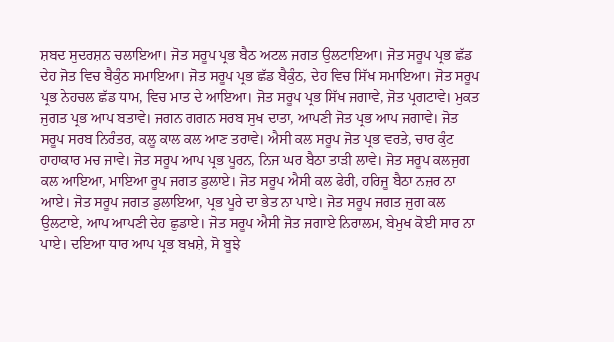ਸ਼ਬਦ ਸੁਦਰਸ਼ਨ ਚਲਾਇਆ। ਜੋਤ ਸਰੂਪ ਪ੍ਰਭ ਬੈਠ ਅਟਲ ਜਗਤ ਉਲਟਾਇਆ। ਜੋਤ ਸਰੂਪ ਪ੍ਰਭ ਛੱਡ ਦੇਹ ਜੋਤ ਵਿਚ ਬੈਕੁੰਠ ਸਮਾਇਆ। ਜੋਤ ਸਰੂਪ ਪ੍ਰਭ ਛੱਡ ਬੈਕੁੰਠ, ਦੇਹ ਵਿਚ ਸਿੱਖ ਸਮਾਇਆ। ਜੋਤ ਸਰੂਪ ਪ੍ਰਭ ਨੇਹਚਲ ਛੱਡ ਧਾਮ, ਵਿਚ ਮਾਤ ਦੇ ਆਇਆ। ਜੋਤ ਸਰੂਪ ਪ੍ਰਭ ਸਿੱਖ ਜਗਾਵੇ, ਜੋਤ ਪ੍ਰਗਟਾਵੇ। ਮੁਕਤ ਜੁਗਤ ਪ੍ਰਭ ਆਪ ਬਤਾਵੇ। ਜਗਨ ਗਗਨ ਸਰਬ ਸੁਖ ਦਾਤਾ, ਆਪਣੀ ਜੋਤ ਪ੍ਰਭ ਆਪ ਜਗਾਵੇ। ਜੋਤ ਸਰੂਪ ਸਰਬ ਨਿਰੰਤਰ, ਕਲੂ ਕਾਲ ਕਲ ਆਣ ਤਰਾਵੇ। ਐਸੀ ਕਲ ਸਰੂਪ ਜੋਤ ਪ੍ਰਭ ਵਰਤੇ, ਚਾਰ ਕੁੰਟ ਹਾਹਾਕਾਰ ਮਚ ਜਾਵੇ। ਜੋਤ ਸਰੂਪ ਆਪ ਪ੍ਰਭ ਪੂਰਨ, ਨਿਜ ਘਰ ਬੈਠਾ ਤਾੜੀ ਲਾਵੇ। ਜੋਤ ਸਰੂਪ ਕਲਜੁਗ ਕਲ ਆਇਆ, ਮਾਇਆ ਰੂਪ ਜਗਤ ਡੁਲਾਏ। ਜੋਤ ਸਰੂਪ ਐਸੀ ਕਲ ਫੇਰੀ, ਹਰਿਜੂ ਬੈਠਾ ਨਜ਼ਰ ਨਾ ਆਏ। ਜੋਤ ਸਰੂਪ ਜਗਤ ਡੁਲਾਇਆ, ਪ੍ਰਭ ਪੂਰੇ ਦਾ ਭੇਤ ਨਾ ਪਾਏ। ਜੋਤ ਸਰੂਪ ਜਗਤ ਜੁਗ ਕਲ ਉਲਟਾਏ, ਆਪ ਆਪਣੀ ਦੇਹ ਛੁਡਾਏ। ਜੋਤ ਸਰੂਪ ਐਸੀ ਜੋਤ ਜਗਾਏ ਨਿਰਾਲਮ, ਬੇਮੁਖ ਕੋਈ ਸਾਰ ਨਾ ਪਾਏ। ਦਇਆ ਧਾਰ ਆਪ ਪ੍ਰਭ ਬਖ਼ਸ਼ੇ, ਸੋ ਬੂਝੇ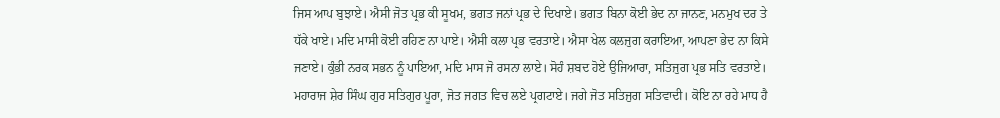ਜਿਸ ਆਪ ਬੁਝਾਏ। ਐਸੀ ਜੋਤ ਪ੍ਰਭ ਕੀ ਸੂਖਮ, ਭਗਤ ਜਨਾਂ ਪ੍ਰਭ ਦੇ ਦਿਖਾਏ। ਭਗਤ ਬਿਨਾ ਕੋਈ ਭੇਦ ਨਾ ਜਾਨਣ, ਮਨਮੁਖ ਦਰ ਤੇ ਧੱਕੇ ਖਾਏ। ਮਦਿ ਮਾਸੀ ਕੋਈ ਰਹਿਣ ਨਾ ਪਾਏ। ਐਸੀ ਕਲਾ ਪ੍ਰਭ ਵਰਤਾਏ। ਐਸਾ ਖੇਲ ਕਲਜੁਗ ਕਰਾਇਆ, ਆਪਣਾ ਭੇਦ ਨਾ ਕਿਸੇ ਜਣਾਏ। ਕੁੰਭੀ ਨਰਕ ਸਭਨ ਨੂੰ ਪਾਇਆ, ਮਦਿ ਮਾਸ ਜੋ ਰਸਨਾ ਲਾਏ। ਸੋਹੰ ਸ਼ਬਦ ਹੋਏ ਉਜਿਆਰਾ, ਸਤਿਜੁਗ ਪ੍ਰਭ ਸਤਿ ਵਰਤਾਏ। ਮਹਾਰਾਜ ਸ਼ੇਰ ਸਿੰਘ ਗੁਰ ਸਤਿਗੁਰ ਪੂਰਾ, ਜੋਤ ਜਗਤ ਵਿਚ ਲਏ ਪ੍ਰਗਟਾਏ। ਜਗੇ ਜੋਤ ਸਤਿਜੁਗ ਸਤਿਵਾਦੀ। ਕੋਇ ਨਾ ਰਹੇ ਮਾਧ ਹੈ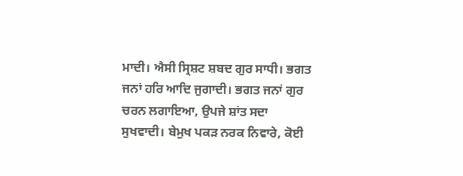ਮਾਦੀ। ਐਸੀ ਸ੍ਰਿਸ਼ਟ ਸ਼ਬਦ ਗੁਰ ਸਾਧੀ। ਭਗਤ ਜਨਾਂ ਹਰਿ ਆਦਿ ਜੁਗਾਦੀ। ਭਗਤ ਜਨਾਂ ਗੁਰ ਚਰਨ ਲਗਾਇਆ, ਉਪਜੇ ਸ਼ਾਂਤ ਸਦਾ ਸੁਖਵਾਦੀ। ਬੇਮੁਖ ਪਕੜ ਨਰਕ ਨਿਵਾਰੇ, ਕੋਈ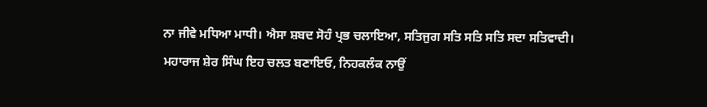ਨਾ ਜੀਵੇ ਮਧਿਆ ਮਾਧੀ। ਐਸਾ ਸ਼ਬਦ ਸੋਹੰ ਪ੍ਰਭ ਚਲਾਇਆ, ਸਤਿਜੁਗ ਸਤਿ ਸਤਿ ਸਤਿ ਸਦਾ ਸਤਿਵਾਦੀ। ਮਹਾਰਾਜ ਸ਼ੇਰ ਸਿੰਘ ਇਹ ਚਲਤ ਬਣਾਇਓ, ਨਿਹਕਲੰਕ ਨਾਉਂ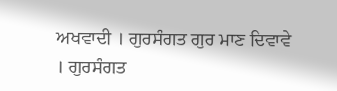ਅਖਵਾਦੀ । ਗੁਰਸੰਗਤ ਗੁਰ ਮਾਣ ਦਿਵਾਵੇ । ਗੁਰਸੰਗਤ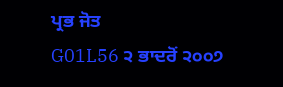ਪ੍ਰਭ ਜੋਤ
G01L56 ੨ ਭਾਦਰੋਂ ੨੦੦੭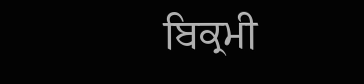ਬਿਕ੍ਰਮੀ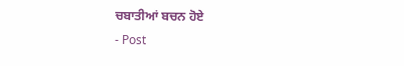ਚਬਾਤੀਆਂ ਬਚਨ ਹੋਏ
- Post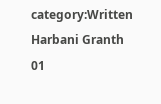category:Written Harbani Granth 01